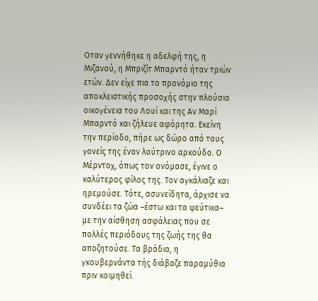Οταν γεννήθηκε η αδελφή της, η Μιζανού, η Μπριζίτ Μπαρντό ήταν τριών ετών. Δεν είχε πια το προνόμιο της αποκλειστικής προσοχής στην πλούσια οικογένεια του Λουί και της Aν Μαρί Μπαρντό και ζήλευε αφόρητα. Εκείνη την περίοδο, πήρε ως δώρο από τους γονείς της έναν λούτρινο αρκούδο. Ο Μέρντοχ, όπως τον ονόμασε, έγινε ο καλύτερος φίλος της. Τον αγκάλιαζε και ηρεμούσε. Τότε, ασυνείδητα, άρχισε να συνδέει τα ζώα –έστω και τα ψεύτικα– με την αίσθηση ασφάλειας που σε πολλές περιόδους της ζωής της θα αποζητούσε. Τα βράδια, η γκουβερνάντα τής διάβαζε παραμύθια πριν κοιμηθεί.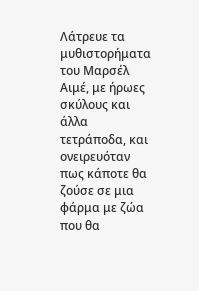Λάτρευε τα μυθιστορήματα του Μαρσέλ Αιμέ, με ήρωες σκύλους και άλλα τετράποδα, και ονειρευόταν πως κάποτε θα ζούσε σε μια φάρμα με ζώα που θα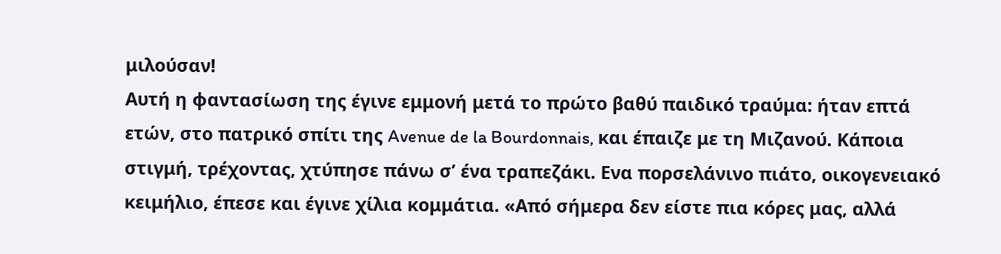μιλούσαν!
Αυτή η φαντασίωση της έγινε εμμονή μετά το πρώτο βαθύ παιδικό τραύμα: ήταν επτά ετών, στο πατρικό σπίτι της Avenue de la Bourdonnais, και έπαιζε με τη Μιζανού. Κάποια στιγμή, τρέχοντας, χτύπησε πάνω σ’ ένα τραπεζάκι. Ενα πορσελάνινο πιάτο, οικογενειακό κειμήλιο, έπεσε και έγινε χίλια κομμάτια. «Από σήμερα δεν είστε πια κόρες μας, αλλά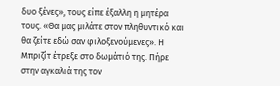δυο ξένες», τους είπε έξαλλη η μητέρα τους. «Θα μας μιλάτε στον πληθυντικό και θα ζείτε εδώ σαν φιλοξενούμενες». Η Μπριζίτ έτρεξε στο δωμάτιό της. Πήρε στην αγκαλιά της τον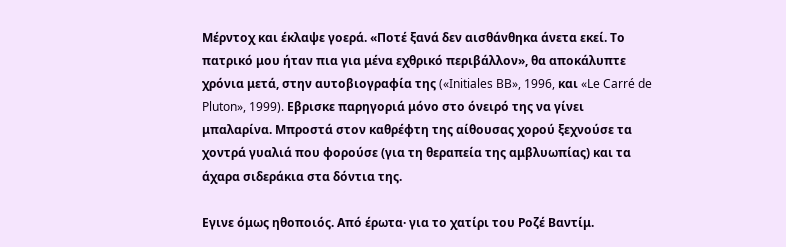Μέρντοχ και έκλαψε γοερά. «Ποτέ ξανά δεν αισθάνθηκα άνετα εκεί. Το πατρικό μου ήταν πια για μένα εχθρικό περιβάλλον», θα αποκάλυπτε χρόνια μετά, στην αυτοβιογραφία της («Initiales BB», 1996, και «Le Carré de Pluton», 1999). Εβρισκε παρηγοριά μόνο στο όνειρό της να γίνει μπαλαρίνα. Μπροστά στον καθρέφτη της αίθουσας χορού ξεχνούσε τα χοντρά γυαλιά που φορούσε (για τη θεραπεία της αμβλυωπίας) και τα άχαρα σιδεράκια στα δόντια της.

Εγινε όμως ηθοποιός. Από έρωτα· για το χατίρι του Ροζέ Βαντίμ.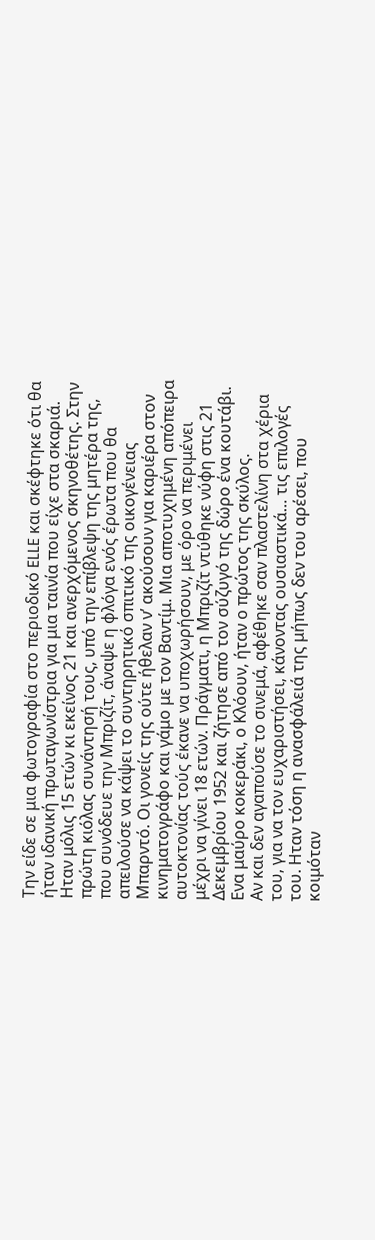Την είδε σε μια φωτογραφία στο περιοδικό ELLE και σκέφτηκε ότι θα ήταν ιδανική πρωταγωνίστρια για μια ταινία που είχε στα σκαριά. Ηταν μόλις 15 ετών κι εκείνος 21 και ανερχόμενος σκηνοθέτης. Στην πρώτη κιόλας συνάντησή τους, υπό την επίβλεψη της μητέρα της, που συνόδευε την Μπριζίτ, άναψε η φλόγα ενός έρωτα που θα απειλούσε να κάψει το συντηρητικό σπιτικό της οικογένειας Μπαρντό. Οι γονείς της ούτε ήθελαν ν’ ακούσουν για καριέρα στον κινηματογράφο και γάμο με τον Βαντίμ. Μια αποτυχημένη απόπειρα αυτοκτονίας τούς έκανε να υποχωρήσουν, με όρο να περιμένει μέχρι να γίνει 18 ετών. Πράγματι, η Μπριζίτ ντύθηκε νύφη στις 21 Δεκεμβρίου 1952 και ζήτησε από τον σύζυγό της δώρο ένα κουτάβι. Ενα μαύρο κοκεράκι, ο Κλόουν, ήταν ο πρώτος της σκύλος.
Αν και δεν αγαπούσε το σινεμά, αφέθηκε σαν πλαστελίνη στα χέρια του, για να τον ευχαριστήσει, κάνοντας ουσιαστικά… τις επιλογές του. Ηταν τόση η ανασφάλειά της μήπως δεν του αρέσει, που κοιμόταν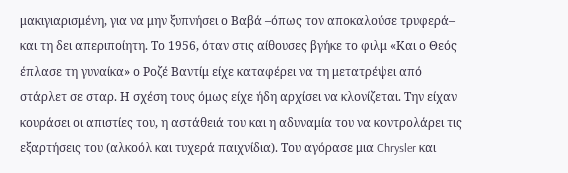μακιγιαρισμένη, για να μην ξυπνήσει ο Βαβά –όπως τον αποκαλούσε τρυφερά– και τη δει απεριποίητη. Το 1956, όταν στις αίθουσες βγήκε το φιλμ «Και ο Θεός έπλασε τη γυναίκα» ο Ροζέ Βαντίμ είχε καταφέρει να τη μετατρέψει από στάρλετ σε σταρ. Η σχέση τους όμως είχε ήδη αρχίσει να κλονίζεται. Την είχαν κουράσει οι απιστίες του, η αστάθειά του και η αδυναμία του να κοντρολάρει τις εξαρτήσεις του (αλκοόλ και τυχερά παιχνίδια). Του αγόρασε μια Chrysler και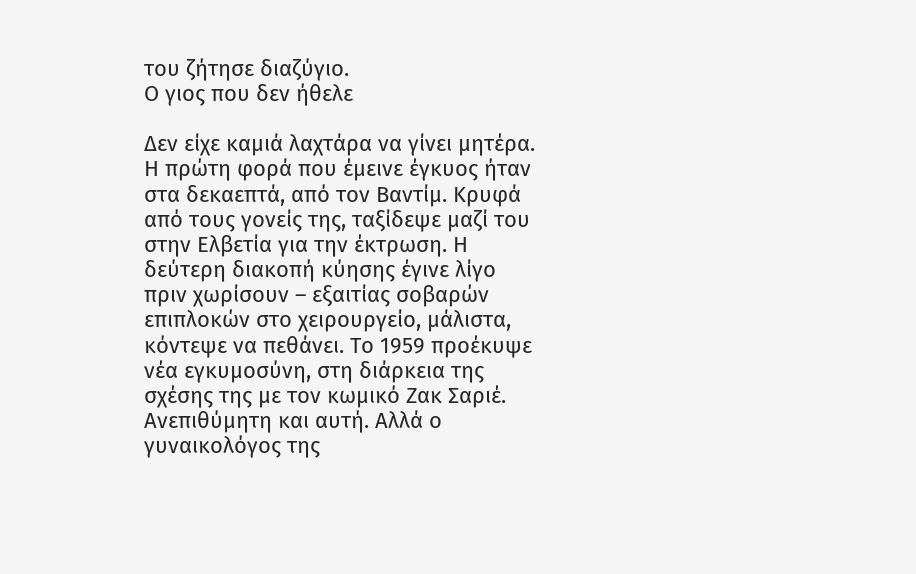του ζήτησε διαζύγιο.
Ο γιος που δεν ήθελε

Δεν είχε καμιά λαχτάρα να γίνει μητέρα. Η πρώτη φορά που έμεινε έγκυος ήταν στα δεκαεπτά, από τον Βαντίμ. Κρυφά από τους γονείς της, ταξίδεψε μαζί του στην Ελβετία για την έκτρωση. Η δεύτερη διακοπή κύησης έγινε λίγο πριν χωρίσουν – εξαιτίας σοβαρών επιπλοκών στο χειρουργείο, μάλιστα, κόντεψε να πεθάνει. Το 1959 προέκυψε νέα εγκυμοσύνη, στη διάρκεια της σχέσης της με τον κωμικό Ζακ Σαριέ. Ανεπιθύμητη και αυτή. Αλλά ο γυναικολόγος της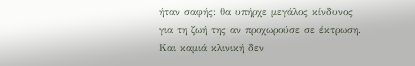ήταν σαφής: θα υπήρχε μεγάλος κίνδυνος για τη ζωή της αν προχωρούσε σε έκτρωση. Και καμιά κλινική δεν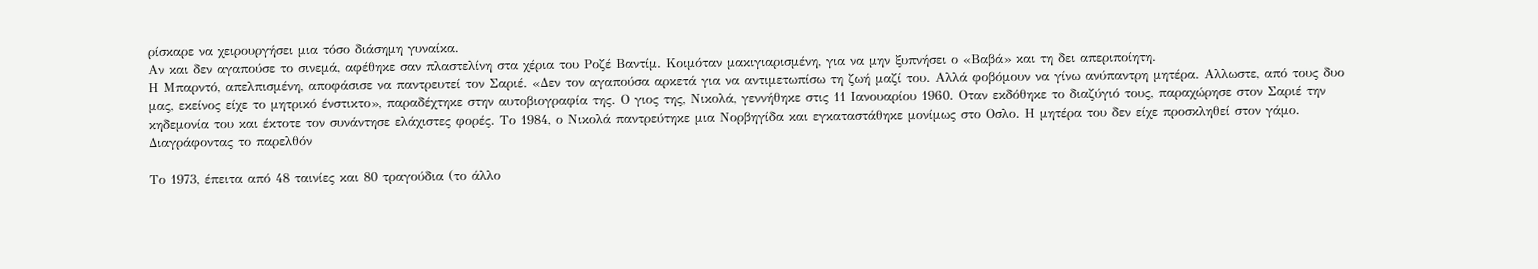ρίσκαρε να χειρουργήσει μια τόσο διάσημη γυναίκα.
Αν και δεν αγαπούσε το σινεμά, αφέθηκε σαν πλαστελίνη στα χέρια του Ροζέ Βαντίμ. Κοιμόταν μακιγιαρισμένη, για να μην ξυπνήσει ο «Βαβά» και τη δει απεριποίητη.
Η Μπαρντό, απελπισμένη, αποφάσισε να παντρευτεί τον Σαριέ. «Δεν τον αγαπούσα αρκετά για να αντιμετωπίσω τη ζωή μαζί του. Αλλά φοβόμουν να γίνω ανύπαντρη μητέρα. Αλλωστε, από τους δυο μας, εκείνος είχε το μητρικό ένστικτο», παραδέχτηκε στην αυτοβιογραφία της. Ο γιος της, Νικολά, γεννήθηκε στις 11 Ιανουαρίου 1960. Οταν εκδόθηκε το διαζύγιό τους, παραχώρησε στον Σαριέ την κηδεμονία του και έκτοτε τον συνάντησε ελάχιστες φορές. Το 1984, ο Νικολά παντρεύτηκε μια Νορβηγίδα και εγκαταστάθηκε μονίμως στο Οσλο. Η μητέρα του δεν είχε προσκληθεί στον γάμο.
Διαγράφοντας το παρελθόν

Το 1973, έπειτα από 48 ταινίες και 80 τραγούδια (το άλλο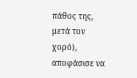πάθος της, μετά τον χορό), αποφάσισε να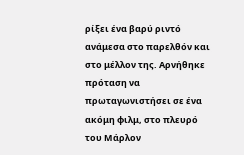ρίξει ένα βαρύ ριντό ανάμεσα στο παρελθόν και στο μέλλον της. Αρνήθηκε πρόταση να πρωταγωνιστήσει σε ένα ακόμη φιλμ, στο πλευρό του Μάρλον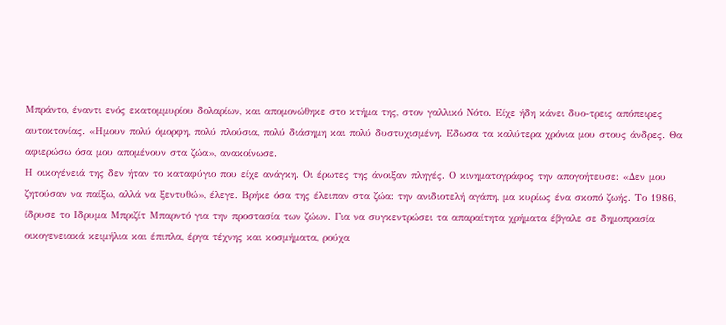Μπράντο, έναντι ενός εκατομμυρίου δολαρίων, και απομονώθηκε στο κτήμα της, στον γαλλικό Νότο. Είχε ήδη κάνει δυο-τρεις απόπειρες αυτοκτονίας. «Ημουν πολύ όμορφη, πολύ πλούσια, πολύ διάσημη και πολύ δυστυχισμένη. Εδωσα τα καλύτερα χρόνια μου στους άνδρες. Θα αφιερώσω όσα μου απομένουν στα ζώα», ανακοίνωσε.
Η οικογένειά της δεν ήταν το καταφύγιο που είχε ανάγκη. Οι έρωτες της άνοιξαν πληγές. Ο κινηματογράφος την απογοήτευσε: «Δεν μου ζητούσαν να παίξω, αλλά να ξεντυθώ», έλεγε. Βρήκε όσα της έλειπαν στα ζώα: την ανιδιοτελή αγάπη, μα κυρίως ένα σκοπό ζωής. Το 1986, ίδρυσε το Ιδρυμα Μπριζίτ Μπαρντό για την προστασία των ζώων. Για να συγκεντρώσει τα απαραίτητα χρήματα έβγαλε σε δημοπρασία οικογενειακά κειμήλια και έπιπλα, έργα τέχνης και κοσμήματα, ρούχα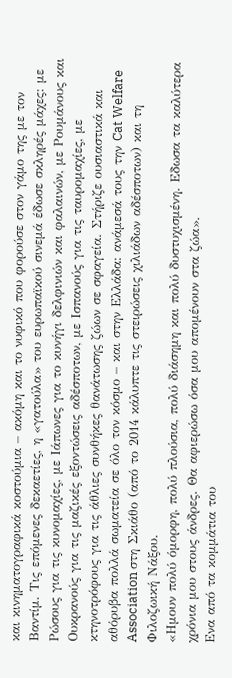και κινηματογραφικά κοστούμια – ακόμη και το νυφικό που φορούσε στον γάμο της με τον Βαντίμ. Τις επόμενες δεκαετίες, η «γατούλα» του ευρωπαϊκού σινεμά έδωσε σκληρές μάχες: με Ρώσους για τις κυνομαχίες, με Ιάπωνες για το κυνήγι δελφινιών και φαλαινών, με Ρουμάνους και Ουκρανούς για τις μαζικές εξοντώσεις αδέσποτων, με Ισπανούς για τις ταυρομαχίες, με κτηνοτρόφους για τις άθλιες συνθήκες θανάτωσης ζώων σε σφαγεία. Στήριζε ουσιαστικά και αθόρυβα πολλά σωματεία σε όλο τον κόσμο – και στην Ελλάδα: ανάμεσά τους την Cat Welfare Association στη Σκιάθο (από το 2014 κάλυπτε τις στειρώσεις χιλιάδων αδέσποτων) και τη Φιλοζωική Νάξου.
«Ημουν πολύ όμορφη, πολύ πλούσια, πολύ διάσημη και πολύ δυστυχισμένη. Εδωσα τα καλύτερα χρόνια μου στους άνδρες. Θα αφιερώσω όσα μου απομένουν στα ζώα».
Ενα από τα κομμάτια του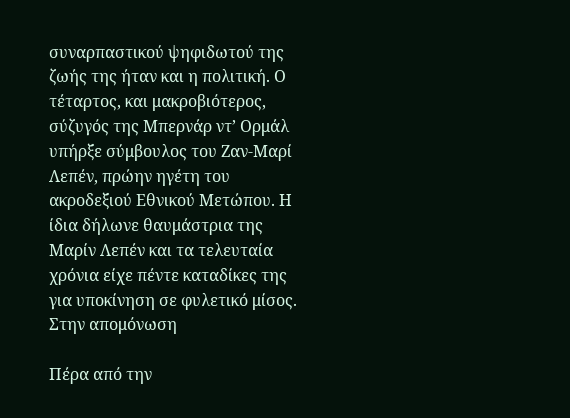συναρπαστικού ψηφιδωτού της ζωής της ήταν και η πολιτική. Ο τέταρτος, και μακροβιότερος, σύζυγός της Μπερνάρ ντ’ Ορμάλ υπήρξε σύμβουλος του Ζαν-Μαρί Λεπέν, πρώην ηγέτη του ακροδεξιού Εθνικού Μετώπου. Η ίδια δήλωνε θαυμάστρια της Μαρίν Λεπέν και τα τελευταία χρόνια είχε πέντε καταδίκες της για υποκίνηση σε φυλετικό μίσος.
Στην απομόνωση

Πέρα από την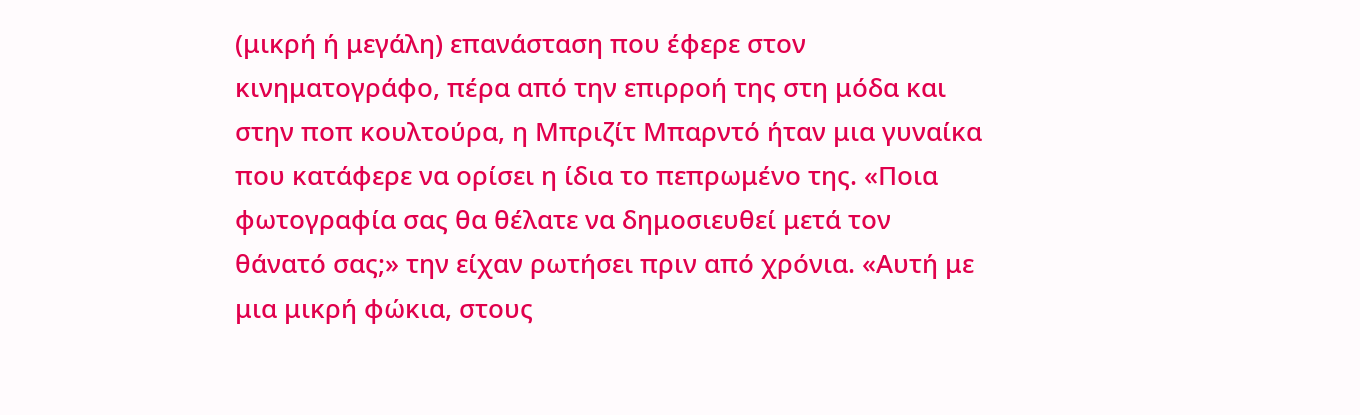(μικρή ή μεγάλη) επανάσταση που έφερε στον κινηματογράφο, πέρα από την επιρροή της στη μόδα και στην ποπ κουλτούρα, η Μπριζίτ Μπαρντό ήταν μια γυναίκα που κατάφερε να ορίσει η ίδια το πεπρωμένο της. «Ποια φωτογραφία σας θα θέλατε να δημοσιευθεί μετά τον θάνατό σας;» την είχαν ρωτήσει πριν από χρόνια. «Αυτή με μια μικρή φώκια, στους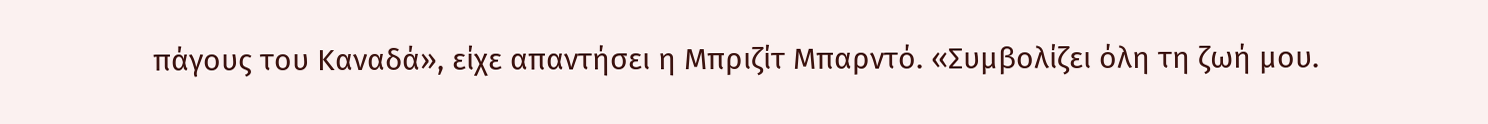πάγους του Καναδά», είχε απαντήσει η Μπριζίτ Μπαρντό. «Συμβολίζει όλη τη ζωή μου.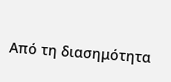Από τη διασημότητα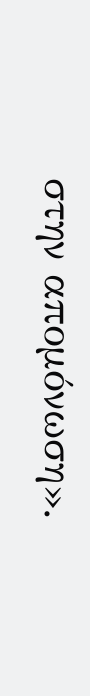στην απομόνωση».